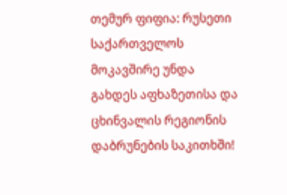თემურ ფიფია: რუსეთი საქართველოს მოკავშირე უნდა გახდეს აფხაზეთისა და ცხინვალის რეგიონის დაბრუნების საკითხში!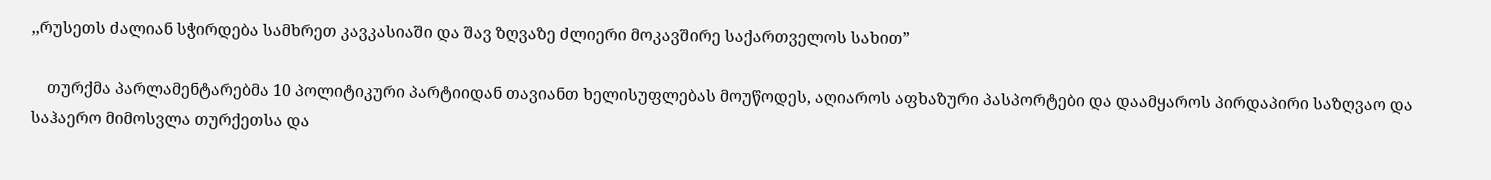,,რუსეთს ძალიან სჭირდება სამხრეთ კავკასიაში და შავ ზღვაზე ძლიერი მოკავშირე საქართველოს სახით”

    თურქმა პარლამენტარებმა 10 პოლიტიკური პარტიიდან თავიანთ ხელისუფლებას მოუწოდეს, აღიაროს აფხაზური პასპორტები და დაამყაროს პირდაპირი საზღვაო და საჰაერო მიმოსვლა თურქეთსა და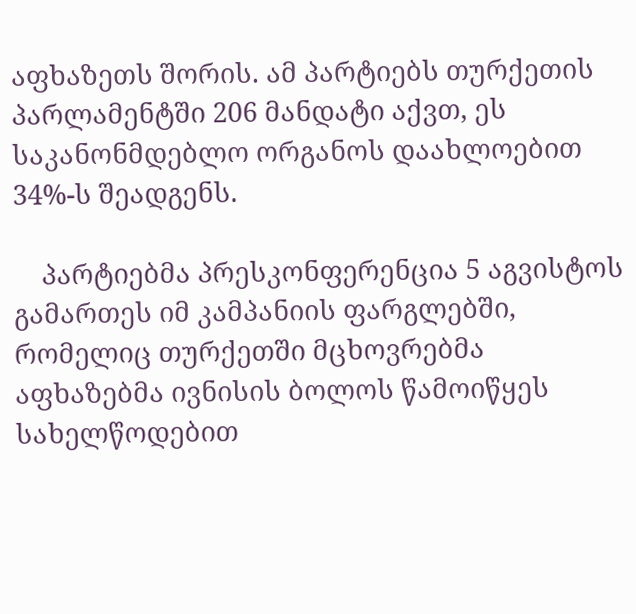აფხაზეთს შორის. ამ პარტიებს თურქეთის პარლამენტში 206 მანდატი აქვთ, ეს საკანონმდებლო ორგანოს დაახლოებით 34%-ს შეადგენს.

    პარტიებმა პრესკონფერენცია 5 აგვისტოს გამართეს იმ კამპანიის ფარგლებში, რომელიც თურქეთში მცხოვრებმა აფხაზებმა ივნისის ბოლოს წამოიწყეს სახელწოდებით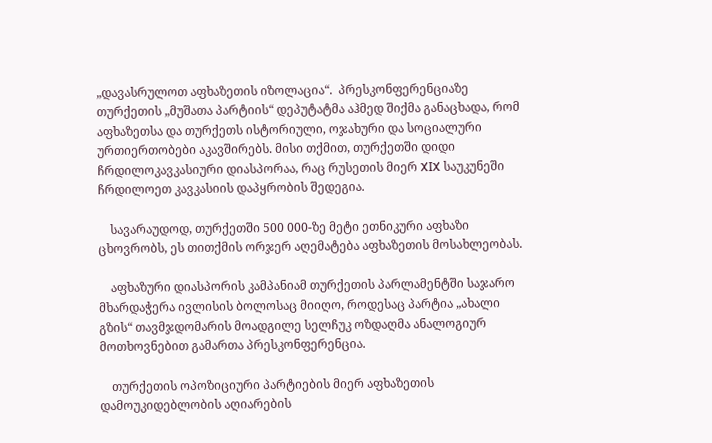„დავასრულოთ აფხაზეთის იზოლაცია“.  პრესკონფერენციაზე თურქეთის „მუშათა პარტიის“ დეპუტატმა აჰმედ შიქმა განაცხადა, რომ აფხაზეთსა და თურქეთს ისტორიული, ოჯახური და სოციალური ურთიერთობები აკავშირებს. მისი თქმით, თურქეთში დიდი ჩრდილოკავკასიური დიასპორაა, რაც რუსეთის მიერ XIX საუკუნეში ჩრდილოეთ კავკასიის დაპყრობის შედეგია.

    სავარაუდოდ, თურქეთში 500 000-ზე მეტი ეთნიკური აფხაზი ცხოვრობს, ეს თითქმის ორჯერ აღემატება აფხაზეთის მოსახლეობას.

    აფხაზური დიასპორის კამპანიამ თურქეთის პარლამენტში საჯარო მხარდაჭერა ივლისის ბოლოსაც მიიღო, როდესაც პარტია „ახალი გზის“ თავმჯდომარის მოადგილე სელჩუკ ოზდაღმა ანალოგიურ მოთხოვნებით გამართა პრესკონფერენცია.

    თურქეთის ოპოზიციური პარტიების მიერ აფხაზეთის დამოუკიდებლობის აღიარების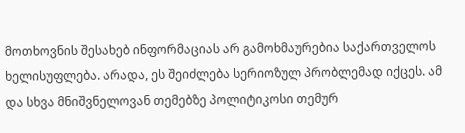მოთხოვნის შესახებ ინფორმაციას არ გამოხმაურებია საქართველოს ხელისუფლება. არადა, ეს შეიძლება სერიოზულ პრობლემად იქცეს. ამ და სხვა მნიშვნელოვან თემებზე პოლიტიკოსი თემურ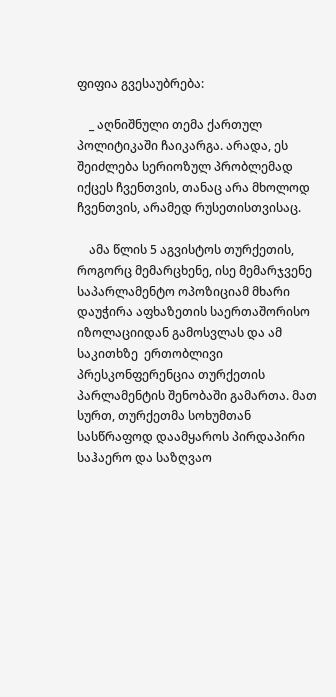ფიფია გვესაუბრება:

    _ აღნიშნული თემა ქართულ პოლიტიკაში ჩაიკარგა. არადა, ეს შეიძლება სერიოზულ პრობლემად იქცეს ჩვენთვის, თანაც არა მხოლოდ ჩვენთვის, არამედ რუსეთისთვისაც.

    ამა წლის 5 აგვისტოს თურქეთის, როგორც მემარცხენე, ისე მემარჯვენე საპარლამენტო ოპოზიციამ მხარი დაუჭირა აფხაზეთის საერთაშორისო იზოლაციიდან გამოსვლას და ამ საკითხზე  ერთობლივი პრესკონფერენცია თურქეთის პარლამენტის შენობაში გამართა. მათ სურთ, თურქეთმა სოხუმთან სასწრაფოდ დაამყაროს პირდაპირი საჰაერო და საზღვაო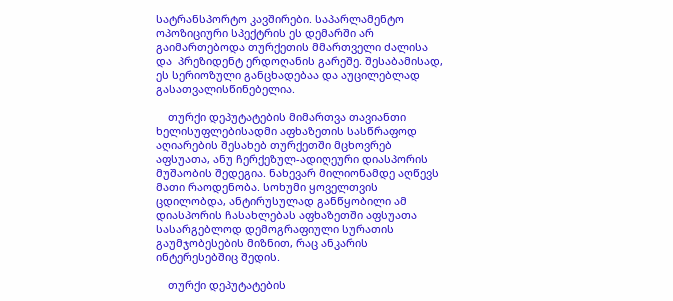სატრანსპორტო კავშირები. საპარლამენტო ოპოზიციური სპექტრის ეს დემარში არ გაიმართებოდა თურქეთის მმართველი ძალისა და  პრეზიდენტ ერდოღანის გარეშე. შესაბამისად, ეს სერიოზული განცხადებაა და აუცილებლად გასათვალისწინებელია.

    თურქი დეპუტატების მიმართვა თავიანთი ხელისუფლებისადმი აფხაზეთის სასწრაფოდ აღიარების შესახებ თურქეთში მცხოვრებ აფსუათა, ანუ ჩერქეზულ-ადიღეური დიასპორის მუშაობის შედეგია. ნახევარ მილიონამდე აღწევს მათი რაოდენობა. სოხუმი ყოველთვის ცდილობდა, ანტირუსულად განწყობილი ამ დიასპორის ჩასახლებას აფხაზეთში აფსუათა სასარგებლოდ დემოგრაფიული სურათის გაუმჯობესების მიზნით, რაც ანკარის ინტერესებშიც შედის.

    თურქი დეპუტატების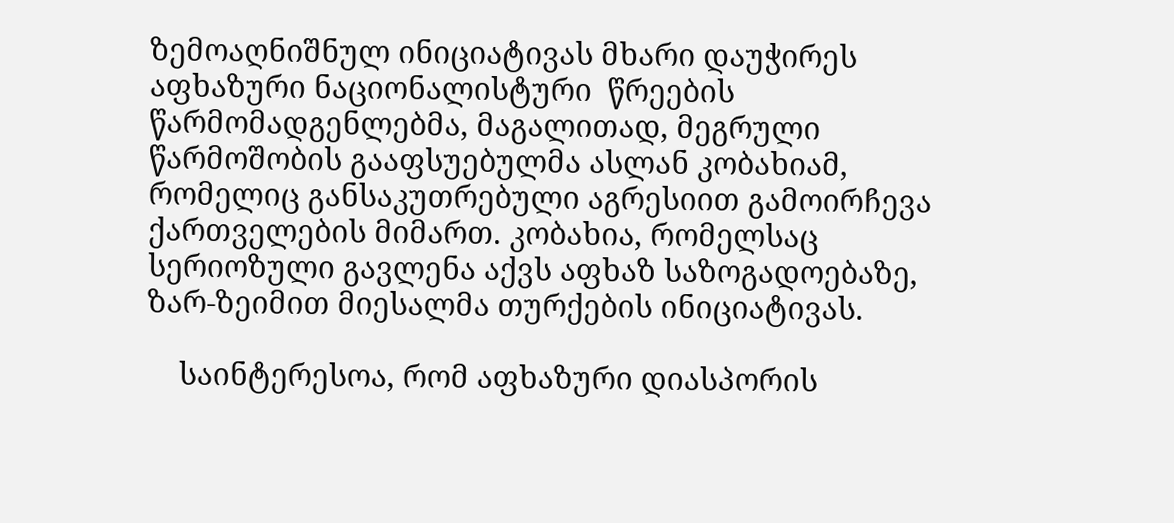ზემოაღნიშნულ ინიციატივას მხარი დაუჭირეს აფხაზური ნაციონალისტური  წრეების წარმომადგენლებმა, მაგალითად, მეგრული წარმოშობის გააფსუებულმა ასლან კობახიამ, რომელიც განსაკუთრებული აგრესიით გამოირჩევა ქართველების მიმართ. კობახია, რომელსაც სერიოზული გავლენა აქვს აფხაზ საზოგადოებაზე, ზარ-ზეიმით მიესალმა თურქების ინიციატივას.

    საინტერესოა, რომ აფხაზური დიასპორის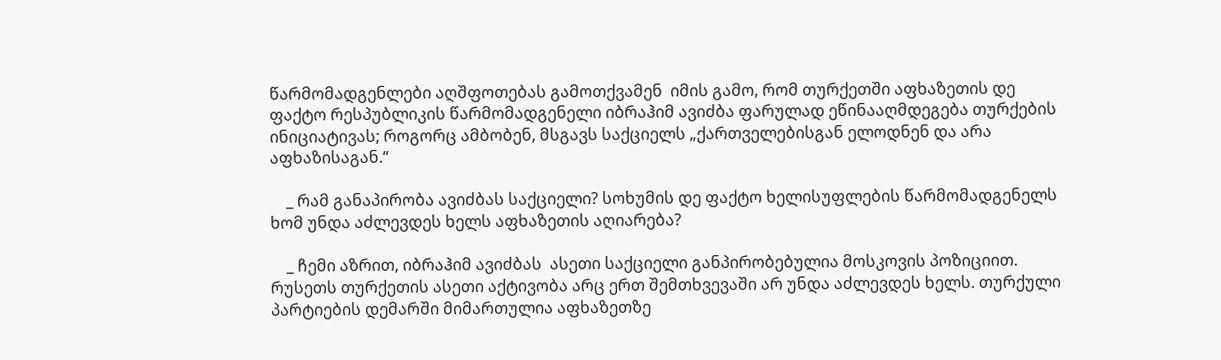წარმომადგენლები აღშფოთებას გამოთქვამენ  იმის გამო, რომ თურქეთში აფხაზეთის დე ფაქტო რესპუბლიკის წარმომადგენელი იბრაჰიმ ავიძბა ფარულად ეწინააღმდეგება თურქების ინიციატივას; როგორც ამბობენ, მსგავს საქციელს „ქართველებისგან ელოდნენ და არა აფხაზისაგან.“

    _ რამ განაპირობა ავიძბას საქციელი? სოხუმის დე ფაქტო ხელისუფლების წარმომადგენელს ხომ უნდა აძლევდეს ხელს აფხაზეთის აღიარება?

    _ ჩემი აზრით, იბრაჰიმ ავიძბას  ასეთი საქციელი განპირობებულია მოსკოვის პოზიციით. რუსეთს თურქეთის ასეთი აქტივობა არც ერთ შემთხვევაში არ უნდა აძლევდეს ხელს. თურქული პარტიების დემარში მიმართულია აფხაზეთზე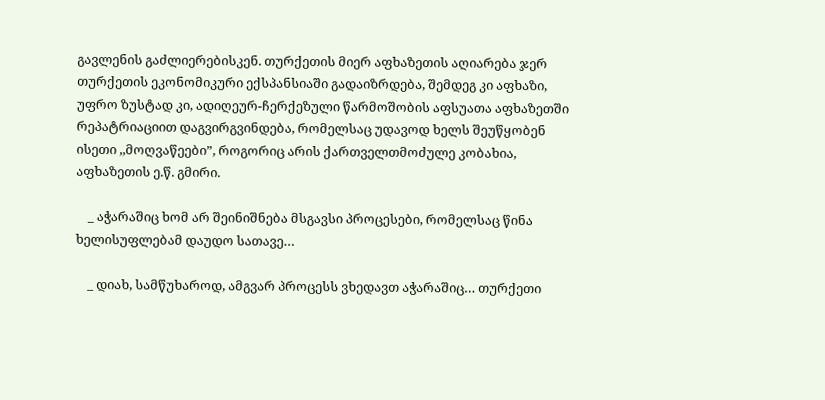გავლენის გაძლიერებისკენ. თურქეთის მიერ აფხაზეთის აღიარება ჯერ თურქეთის ეკონომიკური ექსპანსიაში გადაიზრდება, შემდეგ კი აფხაზი, უფრო ზუსტად კი, ადიღეურ-ჩერქეზული წარმოშობის აფსუათა აფხაზეთში რეპატრიაციით დაგვირგვინდება, რომელსაც უდავოდ ხელს შეუწყობენ ისეთი ,,მოღვაწეები”, როგორიც არის ქართველთმოძულე კობახია, აფხაზეთის ე.წ. გმირი.

    _ აჭარაშიც ხომ არ შეინიშნება მსგავსი პროცესები, რომელსაც წინა ხელისუფლებამ დაუდო სათავე…

    _ დიახ, სამწუხაროდ, ამგვარ პროცესს ვხედავთ აჭარაშიც… თურქეთი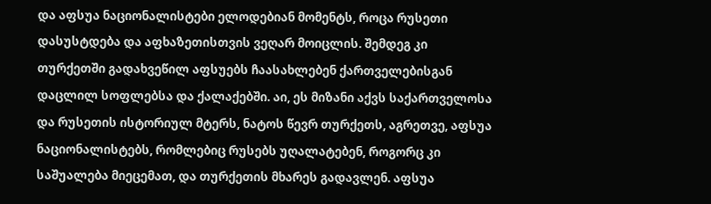და აფსუა ნაციონალისტები ელოდებიან მომენტს, როცა რუსეთი დასუსტდება და აფხაზეთისთვის ვეღარ მოიცლის. შემდეგ კი  თურქეთში გადახვეწილ აფსუებს ჩაასახლებენ ქართველებისგან დაცლილ სოფლებსა და ქალაქებში. აი, ეს მიზანი აქვს საქართველოსა და რუსეთის ისტორიულ მტერს, ნატოს წევრ თურქეთს, აგრეთვე, აფსუა ნაციონალისტებს, რომლებიც რუსებს უღალატებენ, როგორც კი საშუალება მიეცემათ, და თურქეთის მხარეს გადავლენ. აფსუა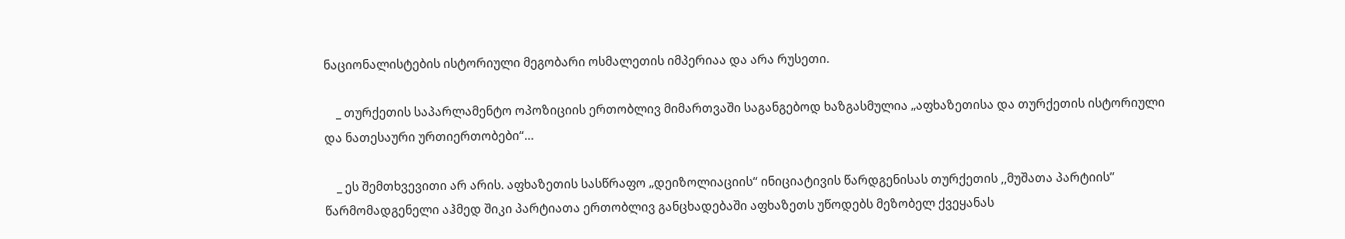ნაციონალისტების ისტორიული მეგობარი ოსმალეთის იმპერიაა და არა რუსეთი.

    _ თურქეთის საპარლამენტო ოპოზიციის ერთობლივ მიმართვაში საგანგებოდ ხაზგასმულია „აფხაზეთისა და თურქეთის ისტორიული და ნათესაური ურთიერთობები“…

    _ ეს შემთხვევითი არ არის. აფხაზეთის სასწრაფო „დეიზოლიაციის“ ინიციატივის წარდგენისას თურქეთის ,,მუშათა პარტიის” წარმომადგენელი აჰმედ შიკი პარტიათა ერთობლივ განცხადებაში აფხაზეთს უწოდებს მეზობელ ქვეყანას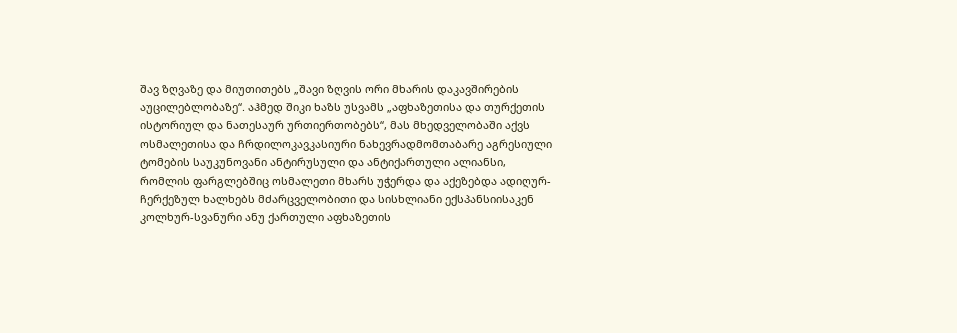შავ ზღვაზე და მიუთითებს „შავი ზღვის ორი მხარის დაკავშირების აუცილებლობაზე“. აჰმედ შიკი ხაზს უსვამს „აფხაზეთისა და თურქეთის ისტორიულ და ნათესაურ ურთიერთობებს“, მას მხედველობაში აქვს ოსმალეთისა და ჩრდილოკავკასიური ნახევრადმომთაბარე აგრესიული ტომების საუკუნოვანი ანტირუსული და ანტიქართული ალიანსი, რომლის ფარგლებშიც ოსმალეთი მხარს უჭერდა და აქეზებდა ადიღურ-ჩერქეზულ ხალხებს მძარცველობითი და სისხლიანი ექსპანსიისაკენ კოლხურ-სვანური ანუ ქართული აფხაზეთის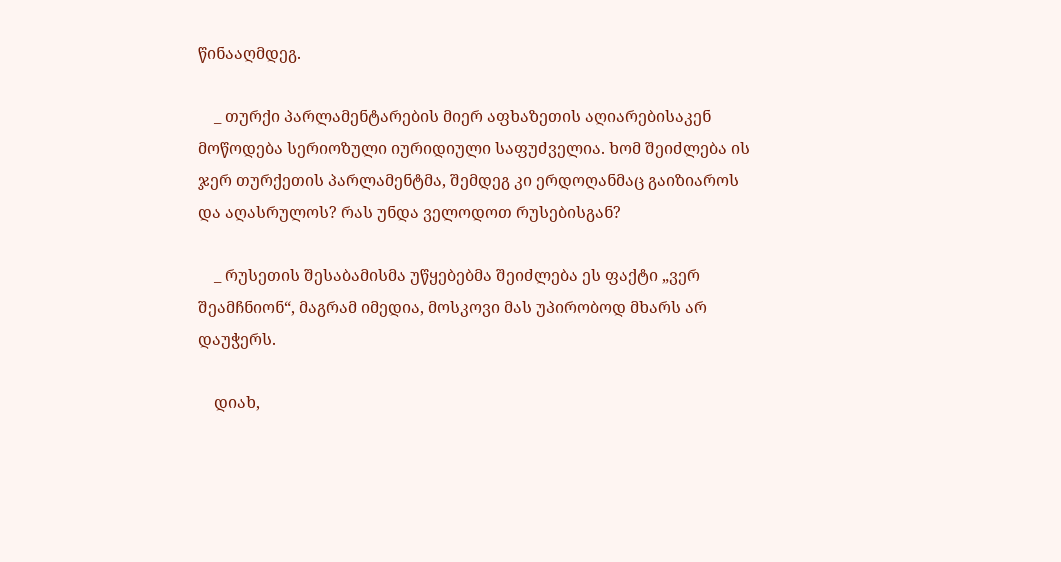წინააღმდეგ.

    _ თურქი პარლამენტარების მიერ აფხაზეთის აღიარებისაკენ მოწოდება სერიოზული იურიდიული საფუძველია. ხომ შეიძლება ის ჯერ თურქეთის პარლამენტმა, შემდეგ კი ერდოღანმაც გაიზიაროს და აღასრულოს? რას უნდა ველოდოთ რუსებისგან?

    _ რუსეთის შესაბამისმა უწყებებმა შეიძლება ეს ფაქტი „ვერ შეამჩნიონ“, მაგრამ იმედია, მოსკოვი მას უპირობოდ მხარს არ დაუჭერს.

    დიახ,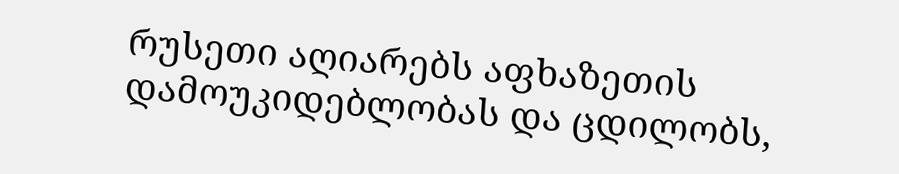რუსეთი აღიარებს აფხაზეთის დამოუკიდებლობას და ცდილობს,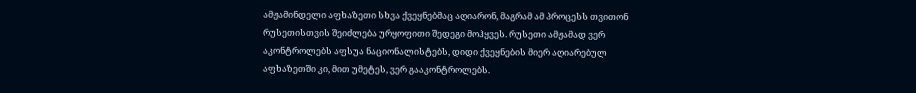ამჟამინდელი აფხაზეთი სხვა ქვეყნებმაც აღიარონ, მაგრამ ამ პროცესს თვითონ რუსეთისთვის შეიძლება ურყოფითი შედეგი მოჰყვეს. რუსეთი ამჟამად ვერ აკონტროლებს აფსუა ნაციონალისტებს, დიდი ქვეყნების მიერ აღიარებულ აფხაზეთში კი, მით უმეტეს, ვერ გააკონტროლებს.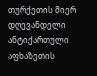თურქეთის მიერ დღევანდელი ანტიქართული აფხაზეთის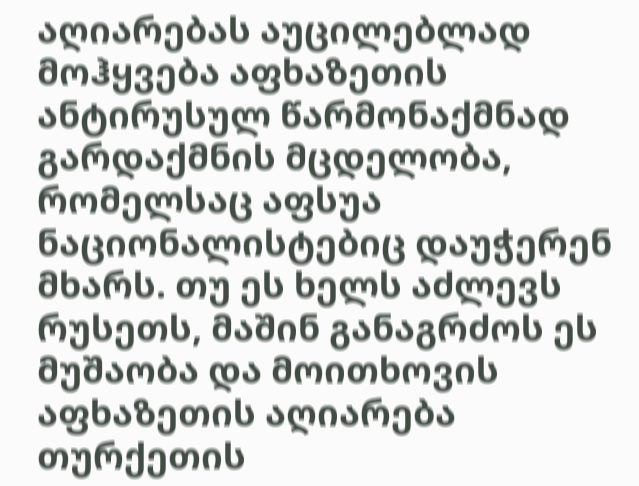აღიარებას აუცილებლად მოჰყვება აფხაზეთის ანტირუსულ წარმონაქმნად გარდაქმნის მცდელობა, რომელსაც აფსუა ნაციონალისტებიც დაუჭერენ მხარს. თუ ეს ხელს აძლევს რუსეთს, მაშინ განაგრძოს ეს მუშაობა და მოითხოვის აფხაზეთის აღიარება თურქეთის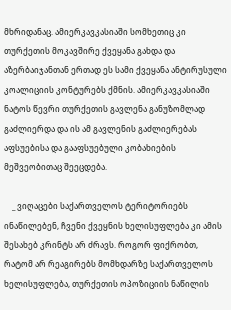მხრიდანაც. ამიერკავკასიაში სომხეთიც კი თურქეთის მოკავშირე ქვეყანა გახდა და აზერბაიჯანთან ერთად ეს სამი ქვეყანა ანტირუსული კოალიციის კონტურებს ქმნის. ამიერკავკასიაში ნატოს წევრი თურქეთის გავლენა განუზომლად გაძლიერდა და ის ამ გავლენის გაძლიერებას აფსუებისა და გააფსუებული კობახიების მეშვეობითაც შეეცდება.

    _ ვიღაცები საქართველოს ტერიტორიებს ინაწილებენ, ჩვენი ქვეყნის ხელისუფლება კი ამის შესახებ კრინტს არ ძრავს. როგორ ფიქრობთ, რატომ არ რეაგირებს მომხდარზე საქართველოს ხელისუფლება, თურქეთის ოპოზიციის ნაწილის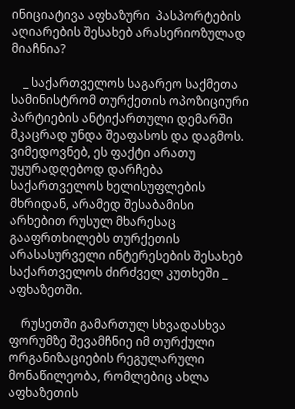ინიციატივა აფხაზური  პასპორტების აღიარების შესახებ არასერიოზულად მიაჩნია?

    _ საქართველოს საგარეო საქმეთა სამინისტრომ თურქეთის ოპოზიციური პარტიების ანტიქართული დემარში მკაცრად უნდა შეაფასოს და დაგმოს. ვიმედოვნებ, ეს ფაქტი არათუ უყურადღებოდ დარჩება საქართველოს ხელისუფლების მხრიდან, არამედ შესაბამისი არხებით რუსულ მხარესაც გააფრთხილებს თურქეთის არასასურველი ინტერესების შესახებ საქართველოს ძირძველ კუთხეში _ აფხაზეთში.

    რუსეთში გამართულ სხვადასხვა ფორუმზე შევამჩნიე იმ თურქული ორგანიზაციების რეგულარული მონაწილეობა, რომლებიც ახლა აფხაზეთის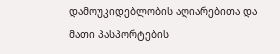დამოუკიდებლობის აღიარებითა და მათი პასპორტების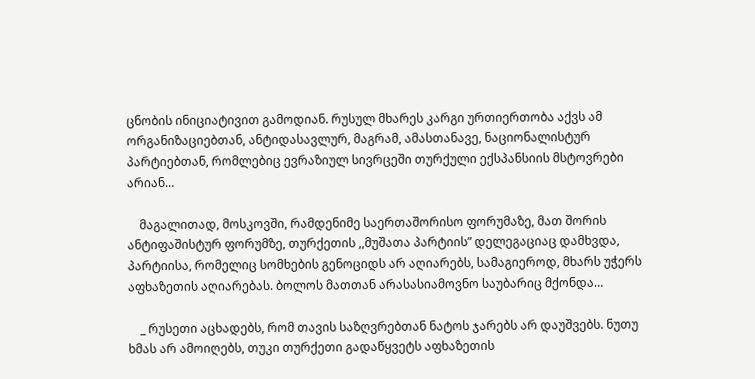ცნობის ინიციატივით გამოდიან. რუსულ მხარეს კარგი ურთიერთობა აქვს ამ ორგანიზაციებთან, ანტიდასავლურ, მაგრამ, ამასთანავე, ნაციონალისტურ პარტიებთან, რომლებიც ევრაზიულ სივრცეში თურქული ექსპანსიის მსტოვრები  არიან…

    მაგალითად, მოსკოვში, რამდენიმე საერთაშორისო ფორუმაზე, მათ შორის ანტიფაშისტურ ფორუმზე, თურქეთის ,,მუშათა პარტიის” დელეგაციაც დამხვდა, პარტიისა, რომელიც სომხების გენოციდს არ აღიარებს, სამაგიეროდ, მხარს უჭერს აფხაზეთის აღიარებას. ბოლოს მათთან არასასიამოვნო საუბარიც მქონდა…

    _ რუსეთი აცხადებს, რომ თავის საზღვრებთან ნატოს ჯარებს არ დაუშვებს. ნუთუ ხმას არ ამოიღებს, თუკი თურქეთი გადაწყვეტს აფხაზეთის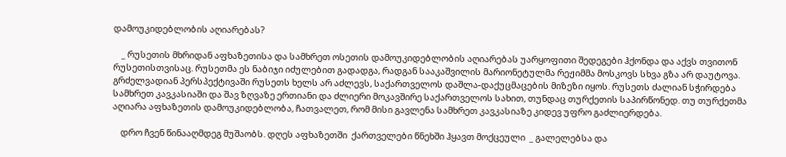დამოუკიდებლობის აღიარებას?

    _ რუსეთის მხრიდან აფხაზეთისა და სამხრეთ ოსეთის დამოუკიდებლობის აღიარებას უარყოფითი შედეგები ჰქონდა და აქვს თვითონ რუსეთისთვისაც. რუსეთმა ეს ნაბიჯი იძულებით გადადგა, რადგან სააკაშვილის მარიონეტულმა რეჟიმმა მოსკოვს სხვა გზა არ დაუტოვა. გრძელვადიან პერსპექტივაში რუსეთს ხელს არ აძლევს, საქართველოს დაშლა-დაქუცმაცების მიზეზი იყოს. რუსეთს ძალიან სჭირდება სამხრეთ კავკასიაში და შავ ზღვაზე ერთიანი და ძლიერი მოკავშირე საქართველოს სახით, თუნდაც თურქეთის საპირწონედ. თუ თურქეთმა აღიარა აფხაზეთის დამოუკიდებლობა, ჩათვალეთ, რომ მისი გავლენა სამხრეთ კავკასიაზე კიდევ უფრო გაძლიერდება.

    დრო ჩვენ წინააღმდეგ მუშაობს. დღეს აფხაზეთში  ქართველები წნეხში ჰყავთ მოქცეული  _ გალელებსა და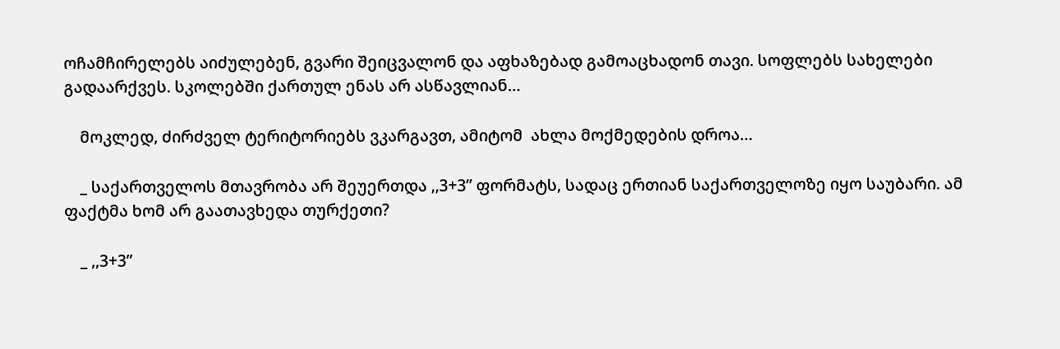ოჩამჩირელებს აიძულებენ, გვარი შეიცვალონ და აფხაზებად გამოაცხადონ თავი. სოფლებს სახელები გადაარქვეს. სკოლებში ქართულ ენას არ ასწავლიან…

    მოკლედ, ძირძველ ტერიტორიებს ვკარგავთ, ამიტომ  ახლა მოქმედების დროა…

    _ საქართველოს მთავრობა არ შეუერთდა ,,3+3” ფორმატს, სადაც ერთიან საქართველოზე იყო საუბარი. ამ ფაქტმა ხომ არ გაათავხედა თურქეთი?

    _ ,,3+3”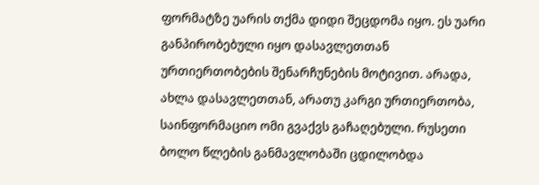ფორმატზე უარის თქმა დიდი შეცდომა იყო. ეს უარი განპირობებული იყო დასავლეთთან ურთიერთობების შენარჩუნების მოტივით. არადა, ახლა დასავლეთთან, არათუ კარგი ურთიერთობა, საინფორმაციო ომი გვაქვს გაჩაღებული. რუსეთი ბოლო წლების განმავლობაში ცდილობდა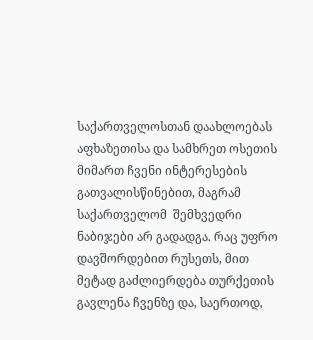საქართველოსთან დაახლოებას აფხაზეთისა და სამხრეთ ოსეთის მიმართ ჩვენი ინტერესების გათვალისწინებით, მაგრამ საქართველომ  შემხვედრი ნაბიჯები არ გადადგა. რაც უფრო დავშორდებით რუსეთს, მით მეტად გაძლიერდება თურქეთის გავლენა ჩვენზე და, საერთოდ,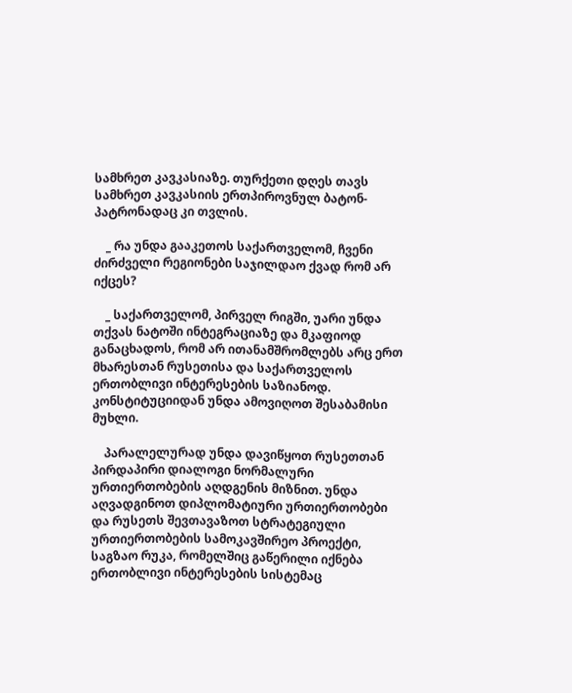სამხრეთ კავკასიაზე. თურქეთი დღეს თავს სამხრეთ კავკასიის ერთპიროვნულ ბატონ-პატრონადაც კი თვლის.

    _ რა უნდა გააკეთოს საქართველომ, ჩვენი ძირძველი რეგიონები საჯილდაო ქვად რომ არ იქცეს?

    _ საქართველომ, პირველ რიგში, უარი უნდა თქვას ნატოში ინტეგრაციაზე და მკაფიოდ განაცხადოს, რომ არ ითანამშრომლებს არც ერთ მხარესთან რუსეთისა და საქართველოს ერთობლივი ინტერესების საზიანოდ. კონსტიტუციიდან უნდა ამოვიღოთ შესაბამისი მუხლი.

    პარალელურად უნდა დავიწყოთ რუსეთთან პირდაპირი დიალოგი ნორმალური ურთიერთობების აღდგენის მიზნით. უნდა აღვადგინოთ დიპლომატიური ურთიერთობები და რუსეთს შევთავაზოთ სტრატეგიული ურთიერთობების სამოკავშირეო პროექტი, საგზაო რუკა, რომელშიც გაწერილი იქნება ერთობლივი ინტერესების სისტემაც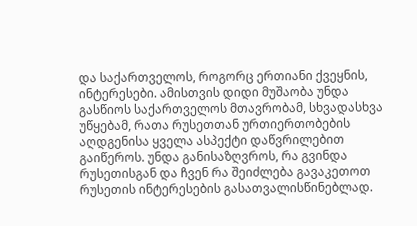და საქართველოს, როგორც ერთიანი ქვეყნის, ინტერესები. ამისთვის დიდი მუშაობა უნდა გასწიოს საქართველოს მთავრობამ, სხვადასხვა უწყებამ, რათა რუსეთთან ურთიერთობების აღდგენისა ყველა ასპექტი დაწვრილებით გაიწეროს. უნდა განისაზღვროს, რა გვინდა რუსეთისგან და ჩვენ რა შეიძლება გავაკეთოთ რუსეთის ინტერესების გასათვალისწინებლად.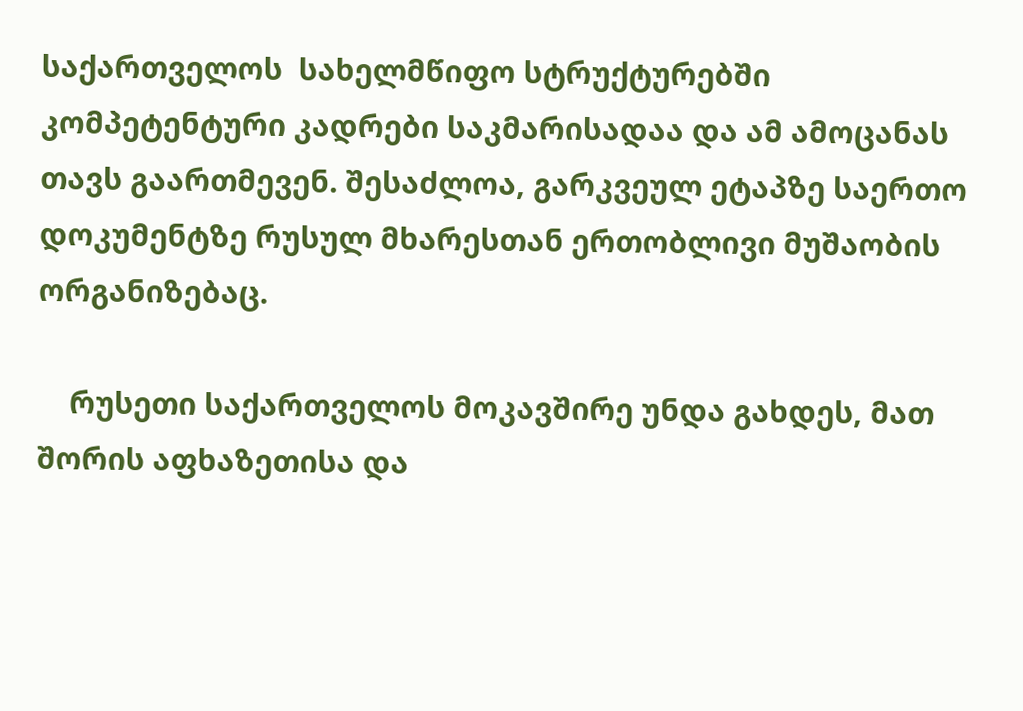საქართველოს  სახელმწიფო სტრუქტურებში კომპეტენტური კადრები საკმარისადაა და ამ ამოცანას თავს გაართმევენ. შესაძლოა, გარკვეულ ეტაპზე საერთო დოკუმენტზე რუსულ მხარესთან ერთობლივი მუშაობის ორგანიზებაც.

    რუსეთი საქართველოს მოკავშირე უნდა გახდეს, მათ შორის აფხაზეთისა და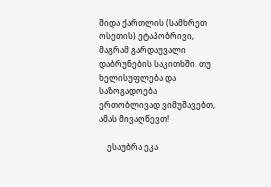შიდა ქართლის (სამხრეთ ოსეთის) ეტაპობრივი, მაგრამ გარდაუვალი დაბრუნების საკითხში. თუ ხელისუფლება და საზოგადოება ერთობლივად ვიმუშავებთ, ამას მივაღწევთ!

    ესაუბრა ეკა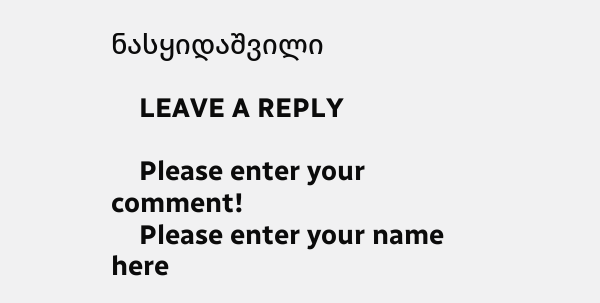ნასყიდაშვილი

    LEAVE A REPLY

    Please enter your comment!
    Please enter your name here